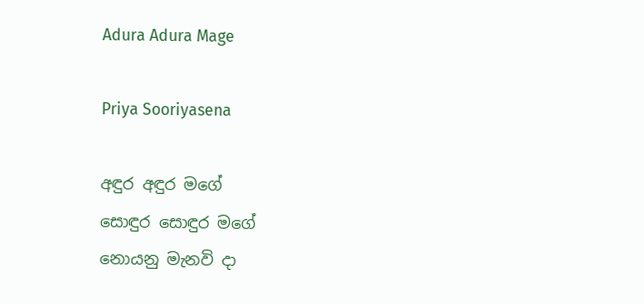Adura Adura Mage

Priya Sooriyasena

අඳුර අඳුර මගේ
සොඳුර සොඳුර මගේ
නොයනු මැනවි දා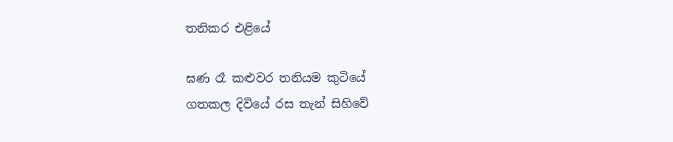තනිකර එළියේ

ඝණ රෑ කළුවර තනියම කුටියේ
ගතකල දිවියේ රස තැන් සිහිවේ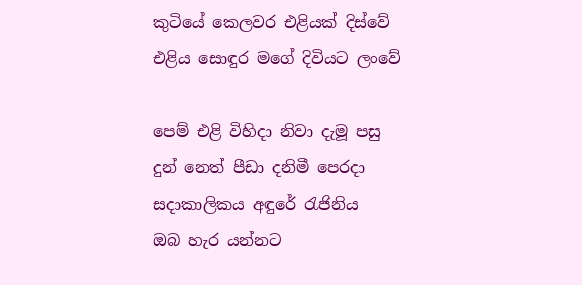කුටියේ කෙලවර එළියක් දිස්වේ
එළිය සොඳුර මගේ දිවියට ලංවේ

පෙම් එළි විහිදා නිවා දැමූ පසු
දුන් නෙත් පීඩා දනිමී පෙරදා
සදාකාලිකය අඳුරේ රැජිනිය
ඔබ හැර යන්නට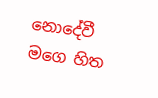නොදේවී මගෙ හිත